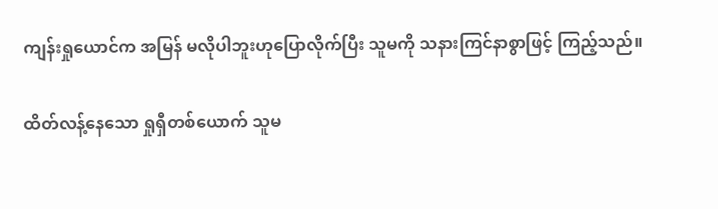ကျန်းရှုယောင်က အမြန် မလိုပါဘူးဟုပြောလိုက်ပြီး သူမကို သနားကြင်နာစွာဖြင့် ကြည့်သည်။

ထိတ်လန့်နေသော ရှုရှီတစ်ယောက် သူမ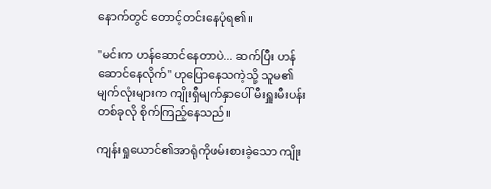နောက်တွင် တောင့်တင်းနေပုံရ၏။

"မင်းက ဟန်ဆောင်နေတာပဲ... ဆက်ပြီး ဟန်ဆောင်နေလိုက်" ဟုပြောနေသကဲ့သို့ သူမ၏မျက်လုံးများက ကျိုးရှီမျက်နှာပေါ် မီးရှူးမီးပန်းတစ်ခုလို စိုက်ကြည့်နေသည်။

ကျန်းရှုယောင်၏အာရုံကိုဖမ်းစားခဲ့သော ကျိုး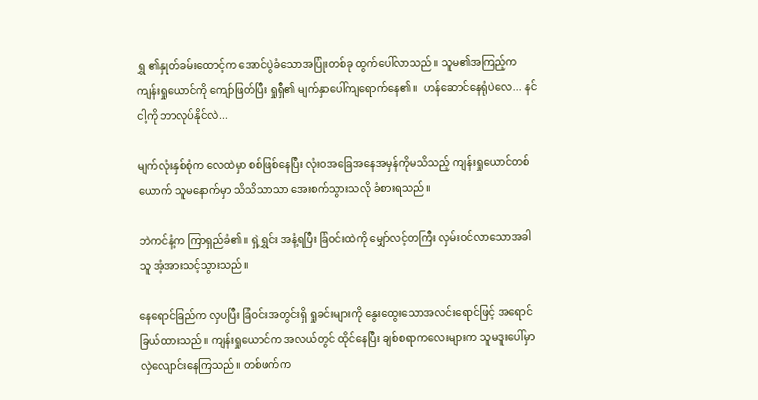ရွှ ၏နှုတ်ခမ်းထောင့်က အောင်ပွဲခံသောအပြုံးတစ်ခု ထွက်ပေါ်လာသည်။ သူမ၏အကြည့်က ကျန်းရှုယောင်ကို ကျော်ဖြတ်ပြီး ရှုရှီ၏ မျက်နှာပေါ်ကျရောက်နေ၏။  ဟန်ဆောင်နေရုံပဲလေ... နင်ငါ့ကို ဘာလုပ်နိုင်လဲ...

မျက်လုံးနှစ်စုံက လေထဲမှာ စစ်ဖြစ်နေပြီး လုံးဝအခြေအနေအမှန်ကိုမသိသည့် ကျန်းရှုယောင်တစ်ယောက် သူမနောက်မှာ သိသိသာသာ အေးစက်သွားသလို ခံစားရသည်။

ဘဲကင်နံ့က ကြာရှည်ခံ၏။ ရှဲ့ရွှင်း အနံ့ရပြီး ခြံဝင်းထဲကို မျှော်လင့်တကြီး လှမ်းဝင်လာသောအခါ သူ အံ့အားသင့်သွားသည်။

နေရောင်ခြည်က လှပပြီး ခြံဝင်းအတွင်းရှိ ရှုခင်းများကို နွေးထွေးသောအလင်းရောင်ဖြင့် အရောင်ခြယ်ထားသည်။ ကျန်းရှုယောင်က အလယ်တွင် ထိုင်နေပြီး ချစ်စရာကလေးများက သူမဒူးပေါ်မှာလှဲလျောင်းနေကြသည်။ တစ်ဖက်က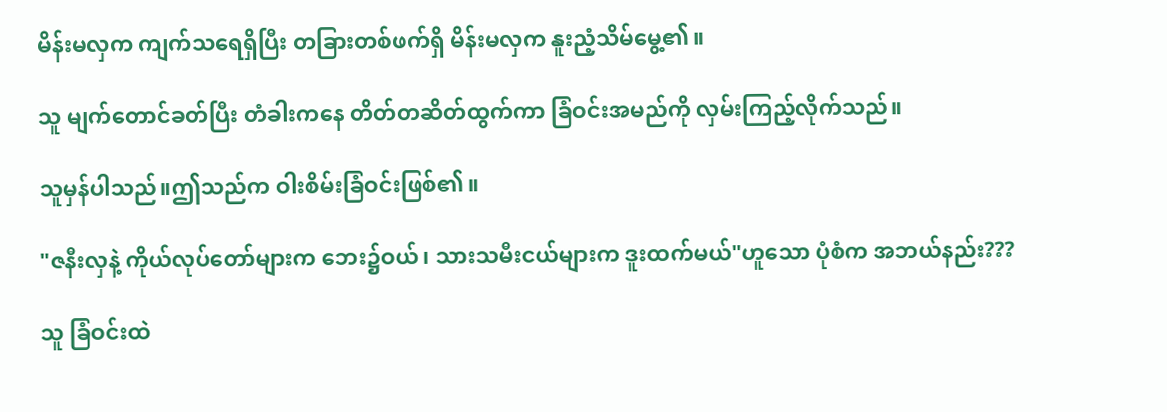မိန်းမလှက ကျက်သရေရှိပြီး တခြားတစ်ဖက်ရှိ မိန်းမလှက နူးညံ့သိမ်မွေ့၏။

သူ မျက်တောင်ခတ်ပြီး တံခါးကနေ တိတ်တဆိတ်ထွက်ကာ ခြံဝင်းအမည်ကို လှမ်းကြည့်လိုက်သည်။

သူမှန်ပါသည်။ဤသည်က ဝါးစိမ်းခြံဝင်းဖြစ်၏။

"ဇနီးလှနဲ့ ကိုယ်လုပ်တော်များက ဘေး၌ဝယ်၊ သားသမီးငယ်များက ဒူးထက်မယ်"ဟူသော ပုံစံက အဘယ်နည်း???

သူ ခြံဝင်းထဲ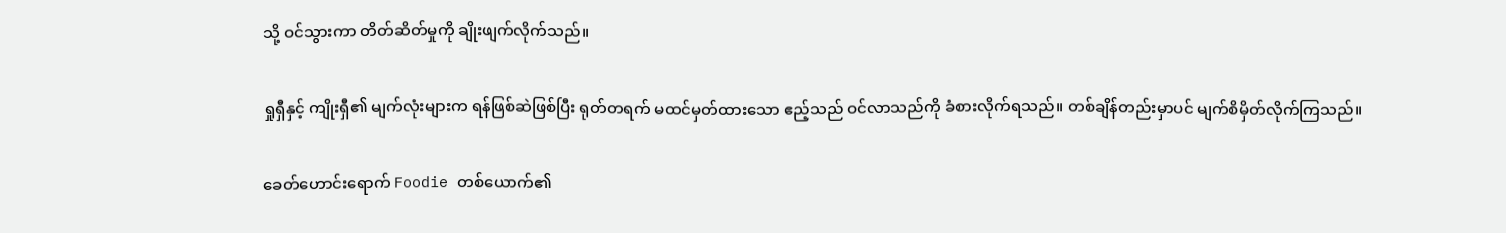သို့ ဝင်သွားကာ တိတ်ဆိတ်မှုကို ချိုးဖျက်လိုက်သည်။

ရှုရှီနှင့် ကျိုးရှီ၏ မျက်လုံးများက ရန်ဖြစ်ဆဲဖြစ်ပြီး ရုတ်တရက် မထင်မှတ်ထားသော ဧည့်သည် ဝင်လာသည်ကို ခံစားလိုက်ရသည်။ တစ်ချိန်တည်းမှာပင် မျက်စိမှိတ်လိုက်ကြသည်။

ခေတ်ဟောင်းရောက် Foodie တစ်ယောက်၏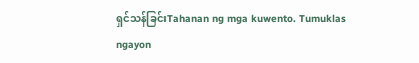ရှင်သန်ခြင်းTahanan ng mga kuwento. Tumuklas ngayon